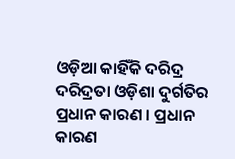ଓଡ଼ିଆ କାହିଁକି ଦରିଦ୍ର
ଦରିଦ୍ରତା ଓଡ଼ିଶା ଦୁର୍ଗତିର ପ୍ରଧାନ କାରଣ । ପ୍ରଧାନ କାରଣ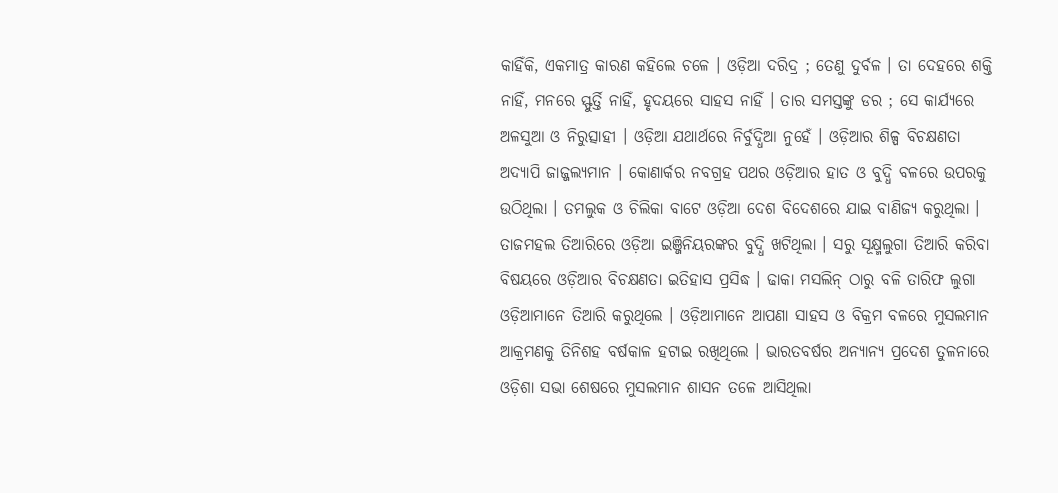କାହିଁକି, ଏକମାତ୍ର କାରଣ କହିଲେ ଚଳେ । ଓଡ଼ିଆ ଦରିଦ୍ର ; ତେଣୁ ଦୁର୍ବଳ । ତା ଦେହରେ ଶକ୍ତି ନାହିଁ, ମନରେ ସ୍ଫୁର୍ତ୍ତି ନାହିଁ, ହୃଦୟରେ ସାହସ ନାହିଁ । ତାର ସମସ୍ତଙ୍କୁ ଡର ; ସେ କାର୍ଯ୍ୟରେ ଅଳସୁଆ ଓ ନିରୁତ୍ସାହୀ । ଓଡ଼ିଆ ଯଥାର୍ଥରେ ନିର୍ବୁଦ୍ଧିଆ ନୁହେଁ । ଓଡ଼ିଆର ଶିଳ୍ପ ବିଚକ୍ଷଣତା ଅଦ୍ୟାପି ଜାଜ୍ଜଲ୍ୟମାନ । କୋଣାର୍କର ନବଗ୍ରହ ପଥର ଓଡ଼ିଆର ହାତ ଓ ବୁଦ୍ଧି ବଳରେ ଉପରକୁ ଉଠିଥିଲା । ତମଲୁକ ଓ ଚିଲିକା ବାଟେ ଓଡ଼ିଆ ଦେଶ ବିଦେଶରେ ଯାଇ ବାଣିଜ୍ୟ କରୁଥିଲା । ତାଜମହଲ ତିଆରିରେ ଓଡ଼ିଆ ଇଞ୍ଜିନିୟରଙ୍କର ବୁଦ୍ଧି ଖଟିଥିଲା । ସରୁ ସୂକ୍ଷ୍ମଲୁଗା ତିଆରି କରିବା ବିଷୟରେ ଓଡ଼ିଆର ବିଚକ୍ଷଣତା ଇତିହାସ ପ୍ରସିଦ୍ଧ । ଢାକା ମସଲିନ୍ ଠାରୁ ବଳି ତାରିଫ ଲୁଗା ଓଡ଼ିଆମାନେ ତିଆରି କରୁଥିଲେ । ଓଡ଼ିଆମାନେ ଆପଣା ସାହସ ଓ ବିକ୍ରମ ବଳରେ ମୁସଲମାନ ଆକ୍ରମଣକୁ ତିନିଶହ ବର୍ଷକାଳ ହଟାଇ ରଖିଥିଲେ । ଭାରତବର୍ଷର ଅନ୍ୟାନ୍ୟ ପ୍ରଦେଶ ତୁଳନାରେ ଓଡ଼ିଶା ସଭା ଶେଷରେ ମୁସଲମାନ ଶାସନ ତଳେ ଆସିଥିଲା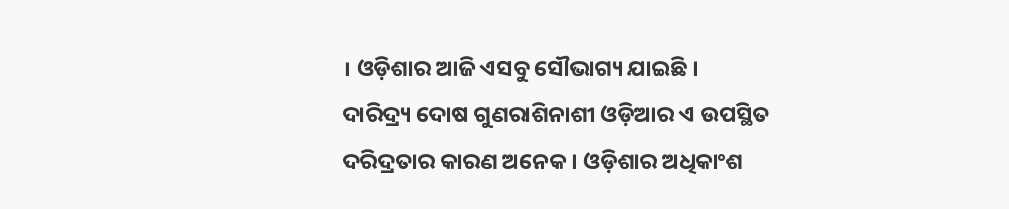। ଓଡ଼ିଶାର ଆଜି ଏସବୁ ସୌଭାଗ୍ୟ ଯାଇଛି । ଦାରିଦ୍ର୍ୟ ଦୋଷ ଗୁଣରାଶିନାଶୀ ଓଡ଼ିଆର ଏ ଉପସ୍ଥିତ ଦରିଦ୍ରତାର କାରଣ ଅନେକ । ଓଡ଼ିଶାର ଅଧିକାଂଶ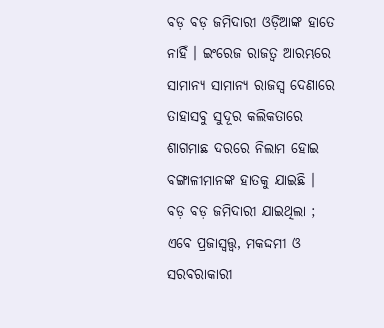ବଡ଼ ବଡ଼ ଜମିଦାରୀ ଓଡ଼ିଆଙ୍କ ହାତେ ନାହିଁ । ଇଂରେଜ ରାଜତ୍ୱ ଆରମ୍ଭରେ ସାମାନ୍ୟ ସାମାନ୍ୟ ରାଜସ୍ୱ ଦେଣାରେ ତାହାସବୁ ସୁଦୂର କଲିକତାରେ ଶାଗମାଛ ଦରରେ ନିଲାମ ହୋଇ ବଙ୍ଗାଳୀମାନଙ୍କ ହାତକୁ ଯାଇଛି । ବଡ଼ ବଡ଼ ଜମିଦାରୀ ଯାଇଥିଲା ; ଏବେ ପ୍ରଜାସ୍ୱତ୍ତ୍ୱ, ମକଦ୍ଦମୀ ଓ ସରବରାକାରୀ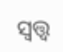ସ୍ୱତ୍ତ୍ୱ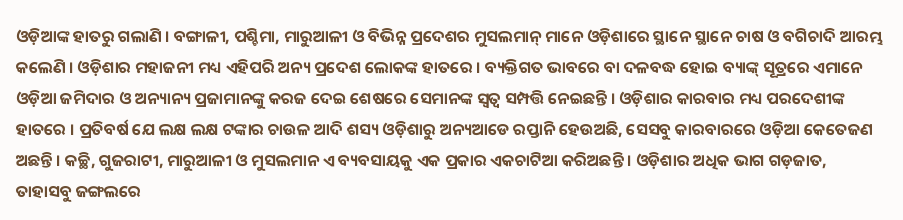ଓଡ଼ିଆଙ୍କ ହାତରୁ ଗଲାଣି । ବଙ୍ଗାଳୀ, ପଶ୍ଚିମା, ମାରୁଆଳୀ ଓ ବିଭିନ୍ନ ପ୍ରଦେଶର ମୁସଲମାନ୍ ମାନେ ଓଡ଼ିଶାରେ ସ୍ଥାନେ ସ୍ଥାନେ ଚାଷ ଓ ବଗିଚାଦି ଆରମ୍ଭ କଲେଣି । ଓଡ଼ିଶାର ମହାଜନୀ ମଧ୍ୟ ଏହିପରି ଅନ୍ୟ ପ୍ରଦେଶ ଲୋକଙ୍କ ହାତରେ । ବ୍ୟକ୍ତିଗତ ଭାବରେ ବା ଦଳବଦ୍ଧ ହୋଇ ବ୍ୟାଙ୍କ୍ ସୂତ୍ରରେ ଏମାନେ ଓଡ଼ିଆ ଜମିଦାର ଓ ଅନ୍ୟାନ୍ୟ ପ୍ରଜାମାନଙ୍କୁ କରଜ ଦେଇ ଶେଷରେ ସେମାନଙ୍କ ସ୍ୱତ୍ୱ ସମ୍ପତ୍ତି ନେଇଛନ୍ତି । ଓଡ଼ିଶାର କାରବାର ମଧ୍ୟ ପରଦେଶୀଙ୍କ ହାତରେ । ପ୍ରତିବର୍ଷ ଯେ ଲକ୍ଷ ଲକ୍ଷ ଟଙ୍କାର ଚାଉଳ ଆଦି ଶସ୍ୟ ଓଡ଼ିଶାରୁ ଅନ୍ୟଆଡେ ରପ୍ତାନି ହେଉଅଛି, ସେସବୁ କାରବାରରେ ଓଡ଼ିଆ କେତେଜଣ ଅଛନ୍ତି । କଚ୍ଛି, ଗୁଜରାଟୀ, ମାରୁଆଳୀ ଓ ମୁସଲମାନ ଏ ବ୍ୟବସାୟକୁ ଏକ ପ୍ରକାର ଏକଚାଟିଆ କରିଅଛନ୍ତି । ଓଡ଼ିଶାର ଅଧିକ ଭାଗ ଗଡ଼ଜାତ, ତାହାସବୁ ଜଙ୍ଗଲରେ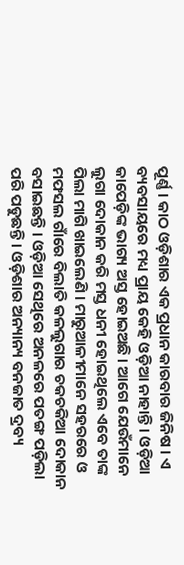ପୂର୍ଣ୍ଣ । କାଠ ଓଡ଼ିଶାର ଏକ ପ୍ରଧାନ କାରବାର ଜିନିଷ । ଏ ବ୍ୟବସାୟରେ ମଧ୍ୟ ପ୍ରାୟ କେହି ଓଡ଼ିଆ ନାହାନ୍ତି । ଓଡ଼ିଆ କାପେଡ଼ିଙ୍କ ଭାଗ୍ୟ ଅସ୍ତ ହୋଇଅଛି । ଆଗେ ଯେଉଁମାନେ ଲୁଗା ଦୋକାନ କରି ମସ୍ତ ଧନୀ ହୋଇଥିଲେ ଏବେ ତାଙ୍କ ପିଲା ମାଗି ଖାଇଲେଣି । ମାରୁଆଳୀମାନେ ସହରରେ ଓ ମଫସଲ ଗାଁରେ ବିଲାତି କଳଲୁଗାର ଚକଚକିଆ ଦୋକାନ ବସାଇଛନ୍ତି । ଓଡ଼ିଆ ସେଥିରେ ଅନଳରେ ପତଙ୍ଗ ପଡ଼ିଲା ପରି ପଡୁଛନ୍ତି । ଓଡ଼ିଶାର ଅନ୍ୟାନ୍ୟ ବନଜାତ ଦ୍ରବ୍ୟ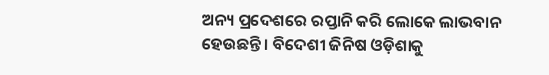ଅନ୍ୟ ପ୍ରଦେଶରେ ରପ୍ତାନି କରି ଲୋକେ ଲାଭବାନ ହେଉଛନ୍ତି । ବିଦେଶୀ ଜିନିଷ ଓଡ଼ିଶାକୁ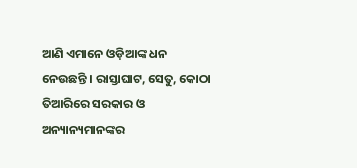ଆଣି ଏମାନେ ଓଡ଼ିଆଙ୍କ ଧନ ନେଉଛନ୍ତି । ରାସ୍ତାଘାଟ, ସେତୁ, କୋଠା ତିଆରିରେ ସରକାର ଓ ଅନ୍ୟାନ୍ୟମାନଙ୍କର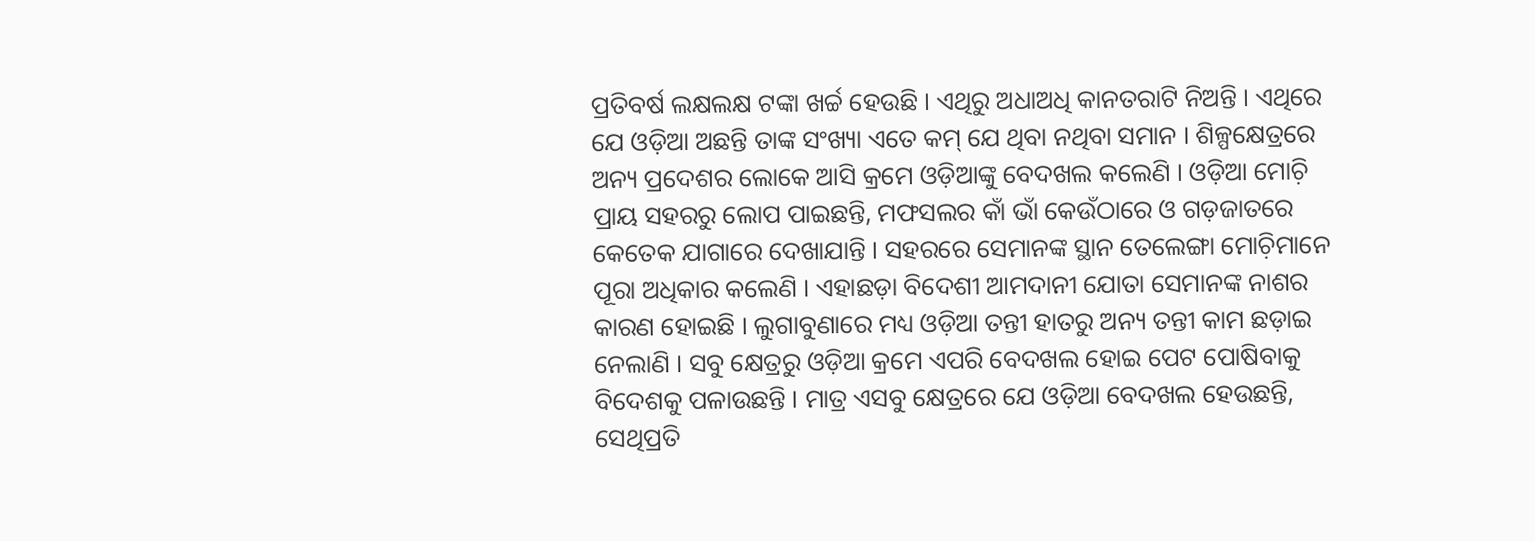ପ୍ରତିବର୍ଷ ଲକ୍ଷଲକ୍ଷ ଟଙ୍କା ଖର୍ଚ୍ଚ ହେଉଛି । ଏଥିରୁ ଅଧାଅଧି କାନତରାଟି ନିଅନ୍ତି । ଏଥିରେ ଯେ ଓଡ଼ିଆ ଅଛନ୍ତି ତାଙ୍କ ସଂଖ୍ୟା ଏତେ କମ୍ ଯେ ଥିବା ନଥିବା ସମାନ । ଶିଳ୍ପକ୍ଷେତ୍ରରେ ଅନ୍ୟ ପ୍ରଦେଶର ଲୋକେ ଆସି କ୍ରମେ ଓଡ଼ିଆଙ୍କୁ ବେଦଖଲ କଲେଣି । ଓଡ଼ିଆ ମୋଚ଼ି ପ୍ରାୟ ସହରରୁ ଲୋପ ପାଇଛନ୍ତି, ମଫସଲର କାଁ ଭାଁ କେଉଁଠାରେ ଓ ଗଡ଼ଜାତରେ କେତେକ ଯାଗାରେ ଦେଖାଯାନ୍ତି । ସହରରେ ସେମାନଙ୍କ ସ୍ଥାନ ତେଲେଙ୍ଗା ମୋଚ଼ିମାନେ ପୂରା ଅଧିକାର କଲେଣି । ଏହାଛଡ଼ା ବିଦେଶୀ ଆମଦାନୀ ଯୋତା ସେମାନଙ୍କ ନାଶର କାରଣ ହୋଇଛି । ଲୁଗାବୁଣାରେ ମଧ୍ୟ ଓଡ଼ିଆ ତନ୍ତୀ ହାତରୁ ଅନ୍ୟ ତନ୍ତୀ କାମ ଛଡ଼ାଇ ନେଲାଣି । ସବୁ କ୍ଷେତ୍ରରୁ ଓଡ଼ିଆ କ୍ରମେ ଏପରି ବେଦଖଲ ହୋଇ ପେଟ ପୋଷିବାକୁ ବିଦେଶକୁ ପଳାଉଛନ୍ତି । ମାତ୍ର ଏସବୁ କ୍ଷେତ୍ରରେ ଯେ ଓଡ଼ିଆ ବେଦଖଲ ହେଉଛନ୍ତି, ସେଥିପ୍ରତି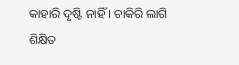କାହାରି ଦୃଷ୍ଟି ନାହିଁ । ଚାକିରି ଲାଗି ଶିକ୍ଷିତ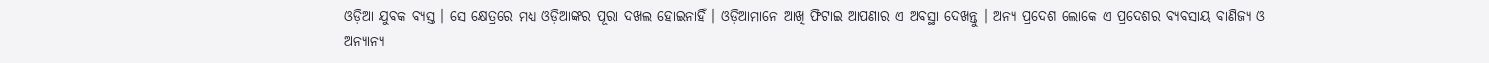ଓଡ଼ିଆ ଯୁବକ ବ୍ୟସ୍ତ । ସେ କ୍ଷେତ୍ରରେ ମଧ୍ୟ ଓଡ଼ିଆଙ୍କର ପୂରା ଦଖଲ ହୋଇନାହିଁ । ଓଡ଼ିଆମାନେ ଆଖି ଫିଟାଇ ଆପଣାର ଏ ଅବସ୍ଥା ଦେଖନ୍ତୁ । ଅନ୍ୟ ପ୍ରଦେଶ ଲୋକେ ଏ ପ୍ରଦେଶର ବ୍ୟବସାୟ ବାଣିଜ୍ୟ ଓ ଅନ୍ୟାନ୍ୟ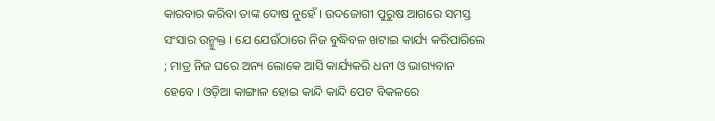କାରବାର କରିବା ତାଙ୍କ ଦୋଷ ନୁହେଁ । ଉଦଜୋଗୀ ପୁରୁଷ ଆଗରେ ସମସ୍ତ ସଂସାର ଉନ୍ମୁକ୍ତ । ଯେ ଯେଉଁଠାରେ ନିଜ ବୁଦ୍ଧିବଳ ଖଟାଇ କାର୍ଯ୍ୟ କରିପାରିଲେ ; ମାତ୍ର ନିଜ ଘରେ ଅନ୍ୟ ଲୋକେ ଆସି କାର୍ଯ୍ୟକରି ଧନୀ ଓ ଭାଗ୍ୟବାନ ହେବେ । ଓଡ଼ିଆ କାଙ୍ଗାଳ ହୋଇ କାନ୍ଦି କାନ୍ଦି ପେଟ ବିକଳରେ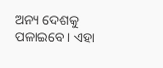ଅନ୍ୟ ଦେଶକୁ ପଳାଇବେ । ଏହା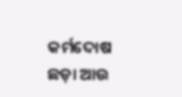କର୍ମଦୋଷ ଛଡ଼ା ଆଉ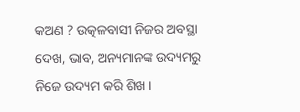କଅଣ ? ଉତ୍କଳବାସୀ ନିଜର ଅବସ୍ଥା ଦେଖ, ଭାବ, ଅନ୍ୟମାନଙ୍କ ଉଦ୍ୟମରୁ ନିଜେ ଉଦ୍ୟମ କରି ଶିଖ ।